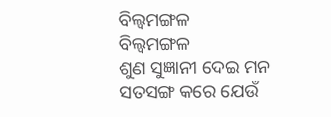ବିଲ୍ୱମଙ୍ଗଳ
ବିଲ୍ୱମଙ୍ଗଳ
ଶୁଣ ସୁଜ୍ଞାନୀ ଦେଇ ମନ
ସତସଙ୍ଗ କରେ ଯେଉଁ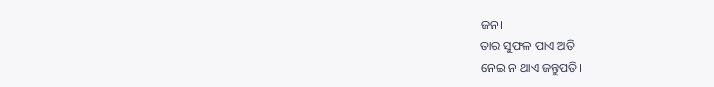ଜନ।
ତାର ସୁଫଳ ପାଏ ଅତି
ନେଇ ନ ଥାଏ ଜନ୍ତୁପତି।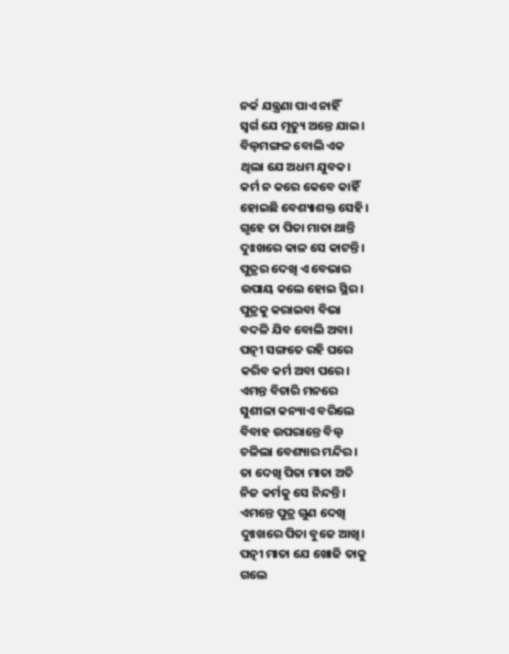ନର୍କ ଯନ୍ତ୍ରଣା ପାଏ ନାହିଁ
ସ୍ୱର୍ଗ ଯେ ମୃତ୍ୟୁ ଅନ୍ତେ ଯାଇ।
ବିଲ୍ୱମଙ୍ଗଳ ବୋଲି ଏକ
ଥିଲା ଯେ ଅଧମ ଯୁବକ।
କର୍ମ ନ କରେ କେବେ କାହିଁ
ହୋଇଛି ବେଶ୍ୟାଶକ୍ତ ସେହି।
ଗୃହେ ତା ପିତା ମାତା ଥାନ୍ତି
ଦୁଃଖରେ କାଳ ସେ କାଟନ୍ତି।
ପୁତ୍ରର ଦେଖି ଏ ବେଭାର
ଉପାୟ କଲେ ହୋଇ ସ୍ଥିର।
ପୁତ୍ରକୁ କରାଇବା ବିଭା
ବଦଳି ଯିବ ବୋଲି ଅବା।
ପତ୍ନୀ ସଙ୍ଗତେ ରହି ଘରେ
କରିବ କର୍ମ ଅବା ପରେ।
ଏମନ୍ତ ବିଚାରି ମନରେ
ସୁଶୀଳା କନ୍ୟାଏ ବରିଲେ
ବିବାହ ଉପରାନ୍ତେ ବିଲ୍ୱ
ଚଳିଲା ବେଶ୍ୟାର ମନ୍ଦିର।
ତା ଦେଖି ପିତା ମାତା ଅତି
ନିଜ କର୍ମକୁ ସେ ନିନ୍ଦନ୍ତି।
ଏମନ୍ତେ ପୁତ୍ର ଗୁଣ ଦେଖି
ଦୁଃଖରେ ପିତା ବୁଜେ ଆଖି।
ପତ୍ନୀ ମାତା ଯେ ଖୋଜି ତାକୁ
ଗଲେ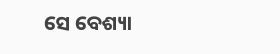ସେ ବେଶ୍ୟା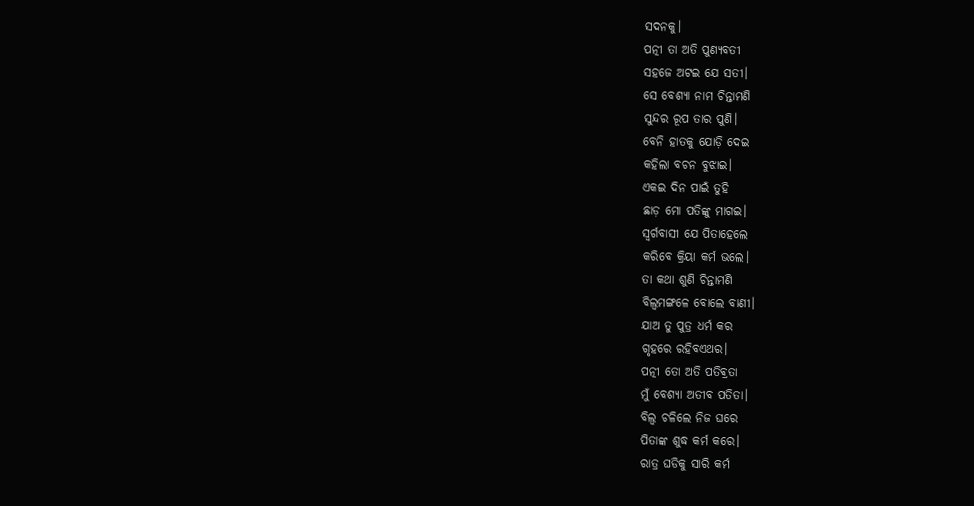ସଦନକୁ।
ପତ୍ନୀ ତା ଅତି ପୁଣ୍ୟବତୀ
ସହଜେ ଅଟଇ ଯେ ସତୀ।
ସେ ବେଶ୍ୟା ନାମ ଚିନ୍ତାମଣି
ସୁନ୍ଦର ରୂପ ତାର ପୁଣି।
ବେନି ହାତକୁ ଯୋଡ଼ି ଦେଇ
କହିଲା ବଚନ ବୁଝାଇ।
ଏକଇ ଦିନ ପାଇଁ ତୁହି
ଛାଡ଼ ମୋ ପତିଙ୍କୁ ମାଗଇ।
ସ୍ୱର୍ଗବାସୀ ଯେ ପିତାହେଲେ
କରିବେ କ୍ରିୟା କର୍ମ ଭଲେ।
ତା କଥା ଶୁଣି ଚିନ୍ତାମଣି
ବିଲ୍ୱମଙ୍ଗଳେ ବୋଲେ ବାଣୀ।
ଯାଅ ତୁ ପୁତ୍ର ଧର୍ମ କର
ଗୃହରେ ରହିବଏଥର।
ପତ୍ନୀ ତୋ ଅତି ପତିଵ୍ରତା
ମୁଁ ବେଶ୍ୟା ଅତୀବ ପତିତା।
ବିଲ୍ୱ ଚଳିଲେ ନିଜ ଘରେ
ପିତାଙ୍କ ଶୁଦ୍ଧ କର୍ମ କରେ।
ରାତ୍ର ଘଡିକୁ ସାରି କର୍ମ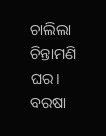ଚାଲିଲା ଚିନ୍ତାମଣି ଘର।
ବରଷା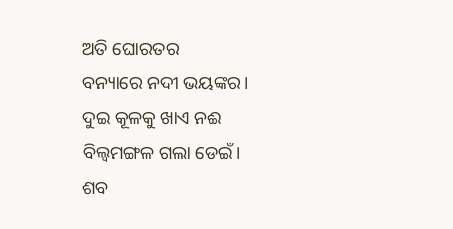ଅତି ଘୋରତର
ବନ୍ୟାରେ ନଦୀ ଭୟଙ୍କର।
ଦୁଇ କୂଳକୁ ଖାଏ ନଈ
ବିଲ୍ୱମଙ୍ଗଳ ଗଲା ଡେଇଁ।
ଶବ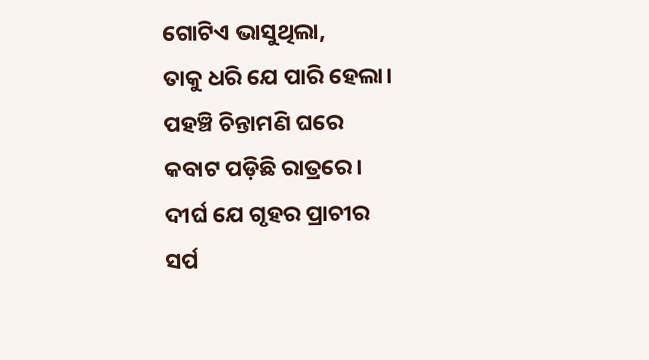ଗୋଟିଏ ଭାସୁଥିଲା,
ତାକୁ ଧରି ଯେ ପାରି ହେଲା।
ପହଞ୍ଚି ଚିନ୍ତାମଣି ଘରେ
କବାଟ ପଡ଼ିଛି ରାତ୍ରରେ।
ଦୀର୍ଘ ଯେ ଗୃହର ପ୍ରାଚୀର
ସର୍ପ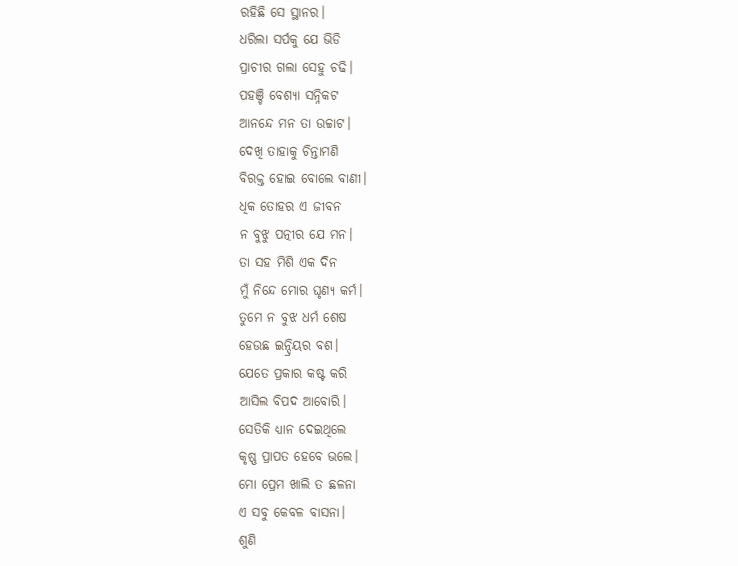ରହିଛି ସେ ସ୍ଥାନର।
ଧରିଲା ସର୍ପକୁ ଯେ ଭିଡି
ପ୍ରାଚୀର ଗଲା ସେହୁ ଚଢି।
ପହଞ୍ଚି ବେଶ୍ୟା ସନ୍ନିକଟ
ଆନନ୍ଦେ ମନ ତା ଉଚ୍ଚାଟ।
ଦେଖି ତାହାକୁ ଚିନ୍ତାମଣି
ବିରକ୍ତ ହୋଇ ବୋଲେ ବାଣୀ।
ଧିକ ତୋହର ଏ ଜୀବନ
ନ ବୁଝୁ ପତ୍ନୀର ଯେ ମନ।
ତା ସହ ମିଶି ଏକ ଦିନ
ମୁଁ ନିନ୍ଦେ ମୋର ଘୃଣ୍ୟ କର୍ମ।
ତୁମେ ନ ବୁଝ ଧର୍ମ ଶେଷ
ହେଉଛ ଇନ୍ଦ୍ରିୟର ବଶ।
ଯେତେ ପ୍ରକାର କଷ୍ଟ କରି
ଆସିଲ ବିପଦ ଆବୋରି।
ସେତିକି ଧ୍ୟାନ ଦେଇଥିଲେ
କୃଷ୍ଣ ପ୍ରାପତ ହେବେ ଭଲେ।
ମୋ ପ୍ରେମ ଖାଲି ତ ଛଳନା
ଏ ସବୁ କେବଳ ବାସନା।
ଶୁଣି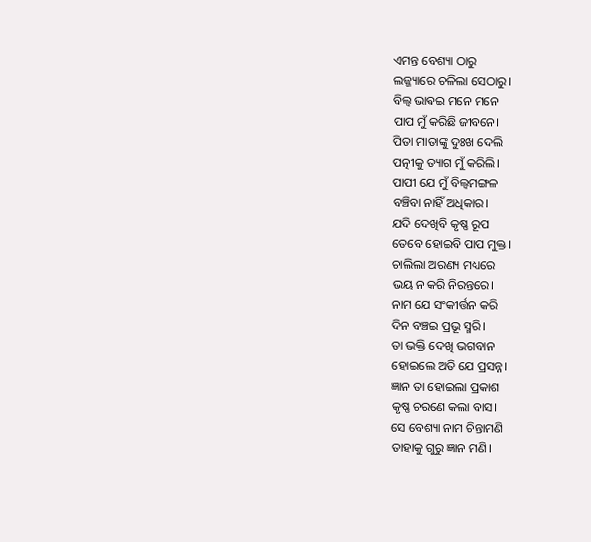ଏମନ୍ତ ବେଶ୍ୟା ଠାରୁ
ଲଜ୍ଜ୍ୟାରେ ଚଳିଲା ସେଠାରୁ।
ବିଲ୍ୱ ଭାଵଇ ମନେ ମନେ
ପାପ ମୁଁ କରିଛି ଜୀବନେ।
ପିତା ମାତାଙ୍କୁ ଦୁଃଖ ଦେଲି
ପତ୍ନୀକୁ ତ୍ୟାଗ ମୁଁ କରିଲି।
ପାପୀ ଯେ ମୁଁ ବିଲ୍ୱମଙ୍ଗଳ
ବଞ୍ଚିବା ନାହିଁ ଅଧିକାର।
ଯଦି ଦେଖିବି କୃଷ୍ଣ ରୂପ
ତେବେ ହୋଇବି ପାପ ମୁକ୍ତ।
ଚାଲିଲା ଅରଣ୍ୟ ମଧ୍ୟରେ
ଭୟ ନ କରି ନିରନ୍ତରେ।
ନାମ ଯେ ସଂକୀର୍ତ୍ତନ କରି
ଦିନ ବଞ୍ଚଇ ପ୍ରଭୂ ସ୍ମରି।
ତା ଭକ୍ତି ଦେଖି ଭଗବାନ
ହୋଇଲେ ଅତି ଯେ ପ୍ରସନ୍ନ।
ଜ୍ଞାନ ତା ହୋଇଲା ପ୍ରକାଶ
କୃଷ୍ଣ ଚରଣେ କଲା ବାସ।
ସେ ବେଶ୍ୟା ନାମ ଚିନ୍ତାମଣି
ତାହାକୁ ଗୁରୁ ଜ୍ଞାନ ମଣି।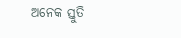ଅନେକ ସ୍ତୁତି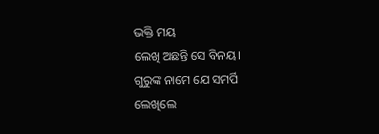ଭକ୍ତି ମୟ
ଲେଖି ଅଛନ୍ତି ସେ ବିନୟ।
ଗୁରୁଙ୍କ ନାମେ ଯେ ସମର୍ପି
ଲେଖିଲେ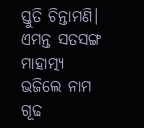ସ୍ତୁତି ଚିନ୍ତାମଣି।
ଏମନ୍ତ ସତସଙ୍ଗ ମାହାତ୍ମ୍ୟ
ଭଜିଲେ ନାମ ଗୂଢ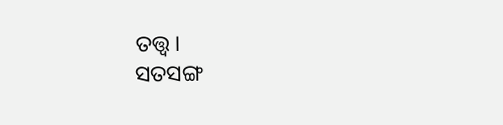ତତ୍ତ୍ଵ।
ସତସଙ୍ଗ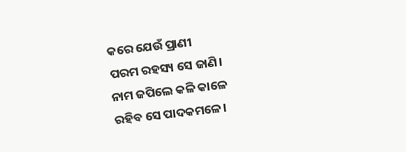କରେ ଯେଉଁ ପ୍ରାଣୀ
ପରମ ରହସ୍ୟ ସେ ଜାଣି।
ନାମ ଜପିଲେ କଳି କାଳେ
ରହିବ ସେ ପାଦକମଳେ।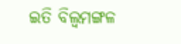ଇତି ବିଲ୍ୱମଙ୍ଗଳ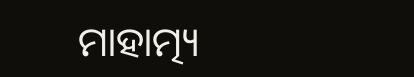ମାହାତ୍ମ୍ୟ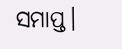ସମାପ୍ତ।